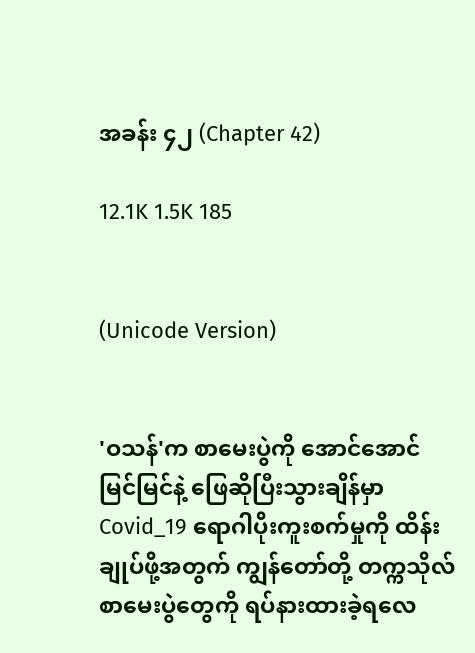အခန်း ၄၂ (Chapter 42)

12.1K 1.5K 185


(Unicode Version)


'ဝသန်'က စာမေးပွဲကို အောင်အောင်မြင်မြင်နဲ့ ဖြေဆိုပြီးသွားချိန်မှာ Covid_19 ရောဂါပိုးကူးစက်မှုကို ထိန်းချုပ်ဖို့အတွက် ကျွန်တော်တို့ တက္ကသိုလ်စာမေးပွဲတွေကို ရပ်နားထားခဲ့ရလေ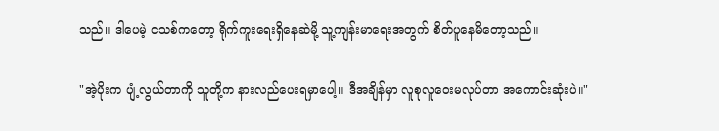သည်။ ဒါပေမဲ့ ငသစ်ကတော့ ရိုက်ကူးရေးရှိနေဆဲမို့ သူ့ကျန်းမာရေးအတွက် စိတ်ပူနေမိတော့သည်။

"အဲ့ပိုးက ပျံ့လွယ်တာကို သူတို့က နားလည်ပေးရမှာပေါ့။ ဒီအချိန်မှာ လူစုလူဝေးမလုပ်တာ အကောင်းဆုံးပဲ။"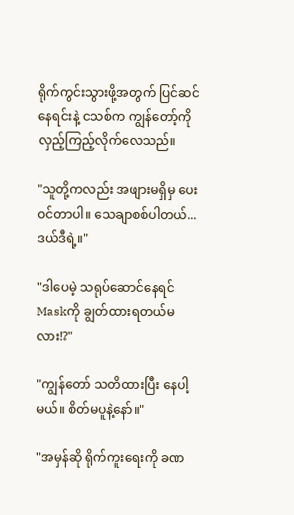ရိုက်ကွင်းသွားဖို့အတွက် ပြင်ဆင်နေရင်းနဲ့ ငသစ်က ကျွန်တော့်ကို လှည့်ကြည့်လိုက်လေသည်။

"သူတို့ကလည်း အဖျားမရှိမှ ပေးဝင်တာပါ။ သေချာစစ်ပါတယ်...ဒယ်ဒီရဲ့။"

"ဒါပေမဲ့ သရုပ်ဆောင်နေရင် Maskကို ချွတ်ထားရတယ်မလား!?"

"ကျွန်တော် သတိထားပြီး နေပါ့မယ်။ စိတ်မပူနဲ့နော်။"

"အမှန်ဆို ရိုက်ကူးရေးကို ခဏ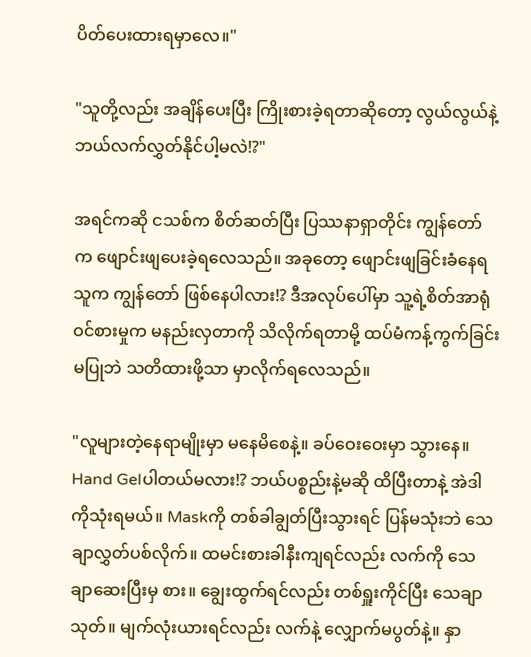ပိတ်ပေးထားရမှာလေ။"

"သူတို့လည်း အချိန်ပေးပြီး ကြိုးစားခဲ့ရတာဆိုတော့ လွယ်လွယ်နဲ့ ဘယ်လက်လွှတ်နိုင်ပါ့မလဲ!?"

အရင်ကဆို ငသစ်က စိတ်ဆတ်ပြီး ပြဿနာရှာတိုင်း ကျွန်တော်က ‌ဖျောင်းဖျပေးခဲ့ရလေသည်။ အခုတော့ ဖျောင်းဖျခြင်းခံနေရသူက ကျွန်တော် ဖြစ်နေပါလား!? ဒီအလုပ်‌ပေါ်မှာ သူ့ရဲ့စိတ်အာရုံဝင်စားမှုက မနည်းလှတာကို သိလိုက်ရတာမို့ ထပ်မံကန့်ကွက်ခြင်းမပြုဘဲ သတိထားဖို့သာ မှာလိုက်ရလေသည်။

"လူများတဲ့နေရာမျိုးမှာ မနေမိစေနဲ့။ ခပ်ဝေးဝေးမှာ သွားနေ။ Hand Gelပါတယ်မလား!? ဘယ်ပစ္စည်းနဲ့မဆို ထိပြီးတာနဲ့ အဲဒါကိုသုံးရမယ်။ Maskကို တစ်ခါချွတ်ပြီးသွားရင် ပြန်မသုံးဘဲ သေချာလွှတ်ပစ်လိုက်။ ထမင်းစားခါနီးကျရင်လည်း လက်ကို သေချာဆေးပြီးမှ စား။ ချွေးထွက်ရင်လည်း တစ်ရှူးကိုင်ပြီး သေချာသုတ်။ မျက်လုံးယားရင်လည်း လက်နဲ့ လျှောက်မပွတ်နဲ့။ နှာ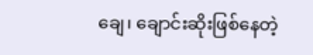ချေ၊ ချောင်းဆိုးဖြစ်နေတဲ့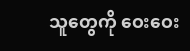သူတွေကို ဝေးဝေး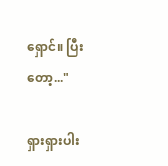ရှောင်။ ပြီးတော့..."

ရှားရှားပါး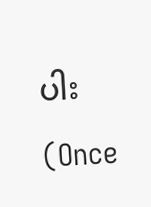ပါး                                             (Once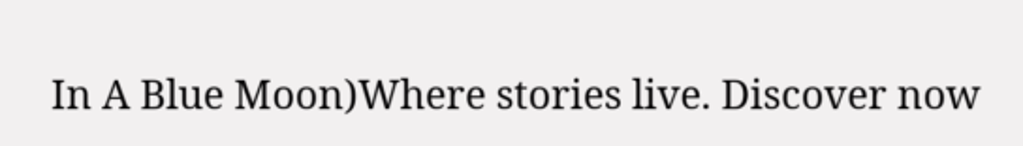In A Blue Moon)Where stories live. Discover now